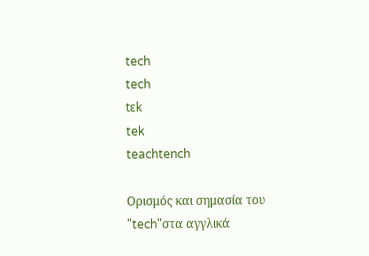tech
tech
tɛk
tek
teachtench

Ορισμός και σημασία του "tech"στα αγγλικά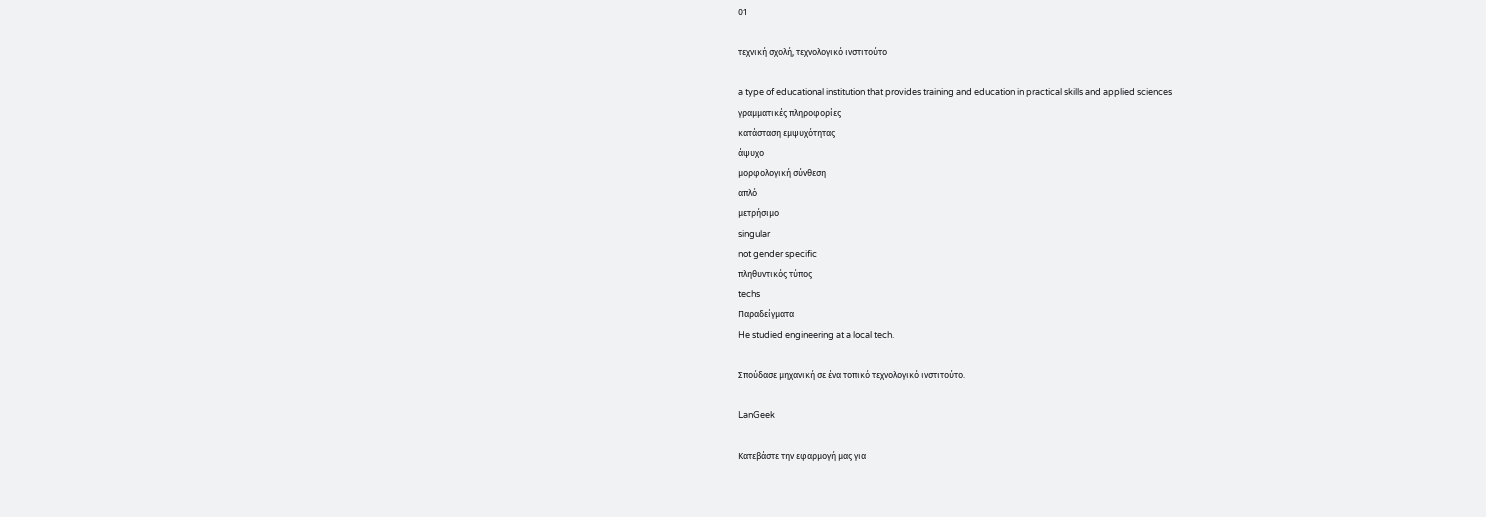01

τεχνική σχολή, τεχνολογικό ινστιτούτο

a type of educational institution that provides training and education in practical skills and applied sciences
γραμματικές πληροφορίες
κατάσταση εμψυχότητας
άψυχο
μορφολογική σύνθεση
απλό
μετρήσιμο
singular
not gender specific
πληθυντικός τύπος
techs
Παραδείγματα
He studied engineering at a local tech.

Σπούδασε μηχανική σε ένα τοπικό τεχνολογικό ινστιτούτο.

LanGeek

Κατεβάστε την εφαρμογή μας για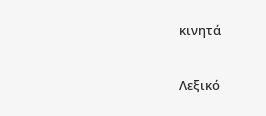κινητά

Λεξικό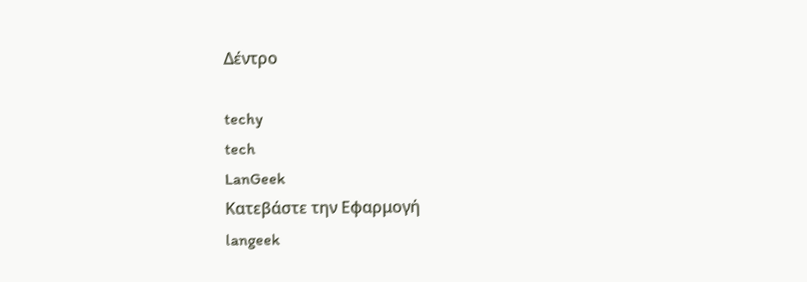Δέντρο

techy
tech
LanGeek
Κατεβάστε την Εφαρμογή
langeek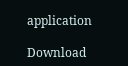application

Download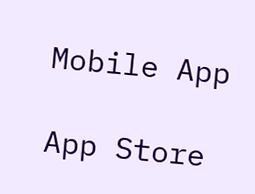Mobile App

App Store